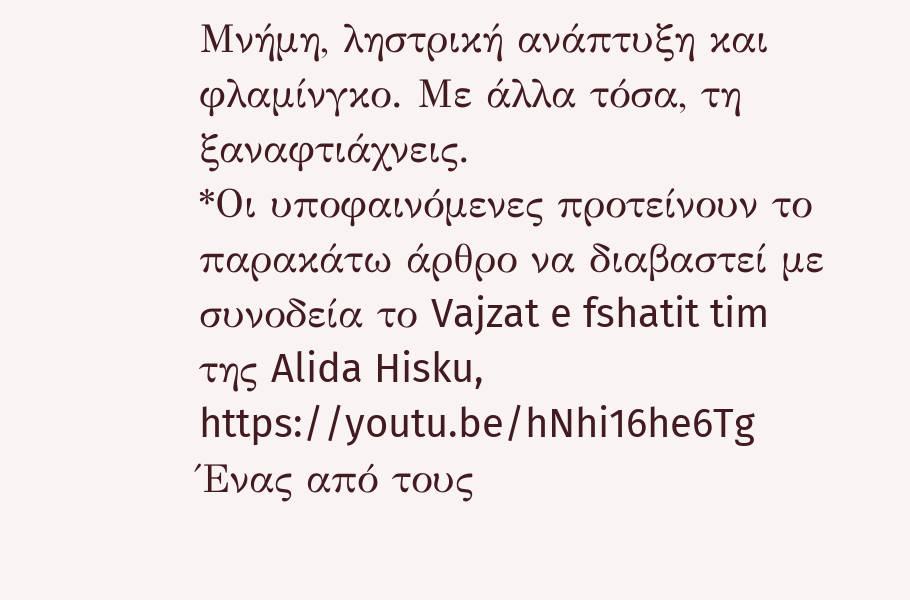Μνήμη, ληστρική ανάπτυξη και φλαμίνγκο. Με άλλα τόσα, τη ξαναφτιάχνεις.
*Οι υποφαινόμενες προτείνουν το παρακάτω άρθρο να διαβαστεί με συνοδεία το Vajzat e fshatit tim της Alida Hisku, https://youtu.be/hNhi16he6Tg
Ένας από τους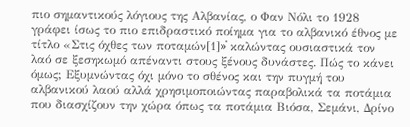πιο σημαντικούς λόγιους της Αλβανίας, ο Φαν Νόλι το 1928 γράφει ίσως το πιο επιδραστικό ποίημα για το αλβανικό έθνος με τίτλο «Στις όχθες των ποταμών[1]»̇ καλώντας ουσιαστικά τον λαό σε ξεσηκωμό απέναντι στους ξένους δυνάστες. Πώς το κάνει όμως; Εξυμνώντας όχι μόνο το σθένος και την πυγμή του αλβανικού λαού αλλά χρησιμοποιώντας παραβολικά τα ποτάμια που διασχίζουν την χώρα όπως τα ποτάμια Βιόσα, Σεμάνι, Δρίνο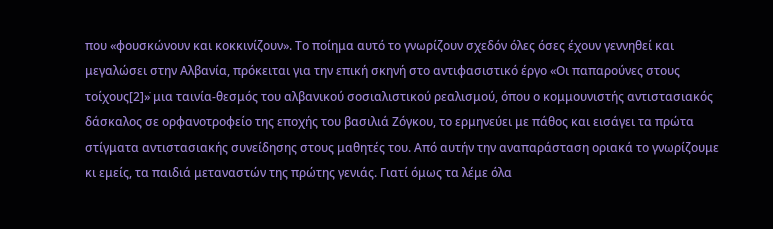που «φουσκώνουν και κοκκινίζουν». Το ποίημα αυτό το γνωρίζουν σχεδόν όλες όσες έχουν γεννηθεί και μεγαλώσει στην Αλβανία, πρόκειται για την επική σκηνή στο αντιφασιστικό έργο «Οι παπαρούνες στους τοίχους[2]»̇ μια ταινία-θεσμός του αλβανικού σοσιαλιστικού ρεαλισμού, όπου ο κομμουνιστής αντιστασιακός δάσκαλος σε ορφανοτροφείο της εποχής του βασιλιά Ζόγκου, το ερμηνεύει με πάθος και εισάγει τα πρώτα στίγματα αντιστασιακής συνείδησης στους μαθητές του. Από αυτήν την αναπαράσταση οριακά το γνωρίζουμε κι εμείς, τα παιδιά μεταναστών της πρώτης γενιάς. Γιατί όμως τα λέμε όλα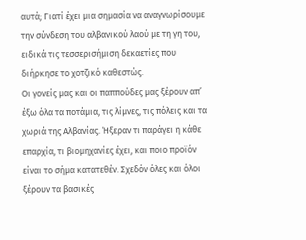αυτά; Γιατί έχει μια σημασία να αναγνωρίσουμε την σύνδεση του αλβανικού λαού με τη γη του, ειδικά τις τεσσερισήμιση δεκαετίες που διήρκησε το χοτζικό καθεστώς.
Οι γονείς μας και οι παππούδες μας ξέρουν απ’ έξω όλα τα ποτάμια, τις λίμνες, τις πόλεις και τα χωριά της Αλβανίας. Ήξεραν τι παράγει η κάθε επαρχία, τι βιομηχανίες έχει, και ποιο προϊόν είναι το σήμα κατατεθέν. Σχεδόν όλες και όλοι ξέρουν τα βασικές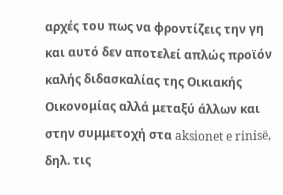αρχές του πως να φροντίζεις την γη και αυτό δεν αποτελεί απλώς προϊόν καλής διδασκαλίας της Οικιακής Οικονομίας αλλά μεταξύ άλλων και στην συμμετοχή στα aksionet e rinisë, δηλ. τις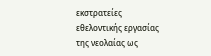εκστρατείες εθελοντικής εργασίας της νεολαίας ως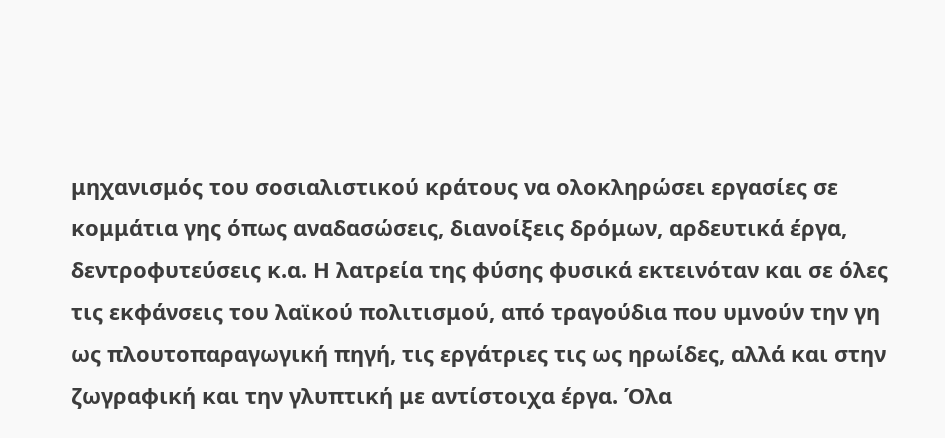μηχανισμός του σοσιαλιστικού κράτους να ολοκληρώσει εργασίες σε κομμάτια γης όπως αναδασώσεις, διανοίξεις δρόμων, αρδευτικά έργα, δεντροφυτεύσεις κ.α. Η λατρεία της φύσης φυσικά εκτεινόταν και σε όλες τις εκφάνσεις του λαϊκού πολιτισμού, από τραγούδια που υμνούν την γη ως πλουτοπαραγωγική πηγή, τις εργάτριες τις ως ηρωίδες, αλλά και στην ζωγραφική και την γλυπτική με αντίστοιχα έργα. Όλα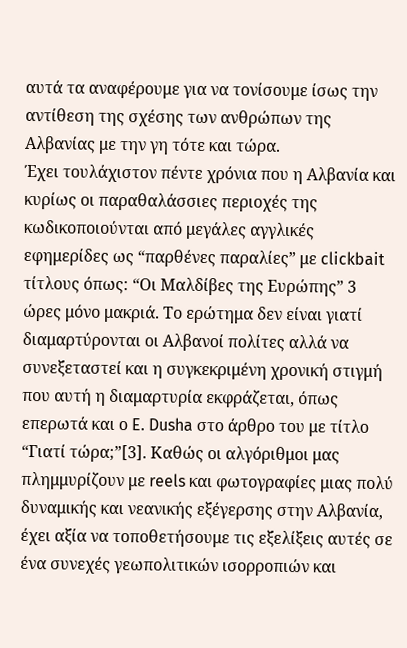αυτά τα αναφέρουμε για να τονίσουμε ίσως την αντίθεση της σχέσης των ανθρώπων της Αλβανίας με την γη τότε και τώρα.
Έχει τουλάχιστον πέντε χρόνια που η Αλβανία και κυρίως οι παραθαλάσσιες περιοχές της κωδικοποιούνται από μεγάλες αγγλικές εφημερίδες ως “παρθένες παραλίες” με clickbait τίτλους όπως: “Οι Μαλδίβες της Ευρώπης” 3 ώρες μόνο μακριά. Το ερώτημα δεν είναι γιατί διαμαρτύρονται οι Αλβανοί πολίτες αλλά να συνεξεταστεί και η συγκεκριμένη χρονική στιγμή που αυτή η διαμαρτυρία εκφράζεται, όπως επερωτά και ο E. Dusha στο άρθρο του με τίτλο “Γιατί τώρα;”[3]. Καθώς οι αλγόριθμοι μας πλημμυρίζουν με reels και φωτογραφίες μιας πολύ δυναμικής και νεανικής εξέγερσης στην Αλβανία, έχει αξία να τοποθετήσουμε τις εξελίξεις αυτές σε ένα συνεχές γεωπολιτικών ισορροπιών και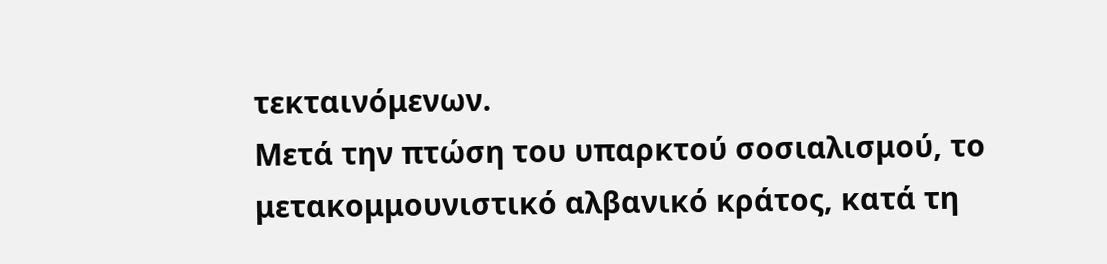τεκταινόμενων.
Μετά την πτώση του υπαρκτού σοσιαλισμού, το μετακομμουνιστικό αλβανικό κράτος, κατά τη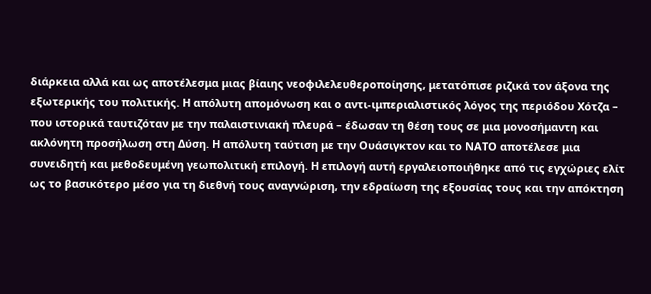διάρκεια αλλά και ως αποτέλεσμα μιας βίαιης νεοφιλελευθεροποίησης, μετατόπισε ριζικά τον άξονα της εξωτερικής του πολιτικής. Η απόλυτη απομόνωση και ο αντι-ιμπεριαλιστικός λόγος της περιόδου Χότζα – που ιστορικά ταυτιζόταν με την παλαιστινιακή πλευρά – έδωσαν τη θέση τους σε μια μονοσήμαντη και ακλόνητη προσήλωση στη Δύση. Η απόλυτη ταύτιση με την Ουάσιγκτον και το ΝΑΤΟ αποτέλεσε μια συνειδητή και μεθοδευμένη γεωπολιτική επιλογή. Η επιλογή αυτή εργαλειοποιήθηκε από τις εγχώριες ελίτ ως το βασικότερο μέσο για τη διεθνή τους αναγνώριση, την εδραίωση της εξουσίας τους και την απόκτηση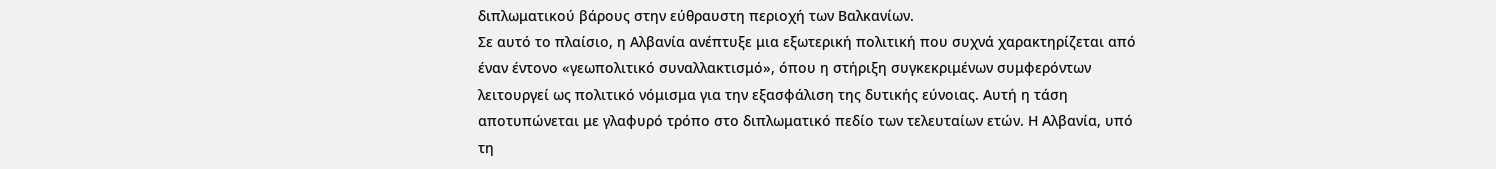διπλωματικού βάρους στην εύθραυστη περιοχή των Βαλκανίων.
Σε αυτό το πλαίσιο, η Αλβανία ανέπτυξε μια εξωτερική πολιτική που συχνά χαρακτηρίζεται από έναν έντονο «γεωπολιτικό συναλλακτισμό», όπου η στήριξη συγκεκριμένων συμφερόντων λειτουργεί ως πολιτικό νόμισμα για την εξασφάλιση της δυτικής εύνοιας. Αυτή η τάση αποτυπώνεται με γλαφυρό τρόπο στο διπλωματικό πεδίο των τελευταίων ετών. Η Αλβανία, υπό τη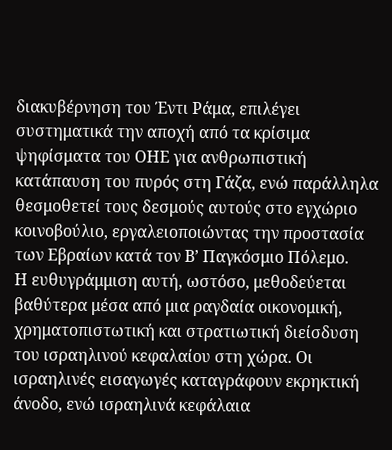διακυβέρνηση του Έντι Ράμα, επιλέγει συστηματικά την αποχή από τα κρίσιμα ψηφίσματα του ΟΗΕ για ανθρωπιστική κατάπαυση του πυρός στη Γάζα, ενώ παράλληλα θεσμοθετεί τους δεσμούς αυτούς στο εγχώριο κοινοβούλιο, εργαλειοποιώντας την προστασία των Εβραίων κατά τον Β’ Παγκόσμιο Πόλεμο.
Η ευθυγράμμιση αυτή, ωστόσο, μεθοδεύεται βαθύτερα μέσα από μια ραγδαία οικονομική, χρηματοπιστωτική και στρατιωτική διείσδυση του ισραηλινού κεφαλαίου στη χώρα. Οι ισραηλινές εισαγωγές καταγράφουν εκρηκτική άνοδο, ενώ ισραηλινά κεφάλαια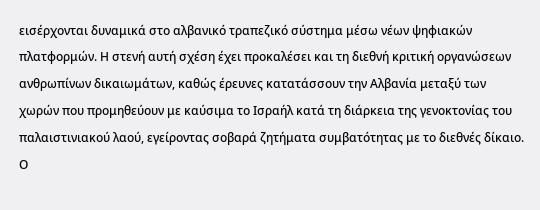εισέρχονται δυναμικά στο αλβανικό τραπεζικό σύστημα μέσω νέων ψηφιακών πλατφορμών. Η στενή αυτή σχέση έχει προκαλέσει και τη διεθνή κριτική οργανώσεων ανθρωπίνων δικαιωμάτων, καθώς έρευνες κατατάσσουν την Αλβανία μεταξύ των χωρών που προμηθεύουν με καύσιμα το Ισραήλ κατά τη διάρκεια της γενοκτονίας του παλαιστινιακού λαού, εγείροντας σοβαρά ζητήματα συμβατότητας με το διεθνές δίκαιο. Ο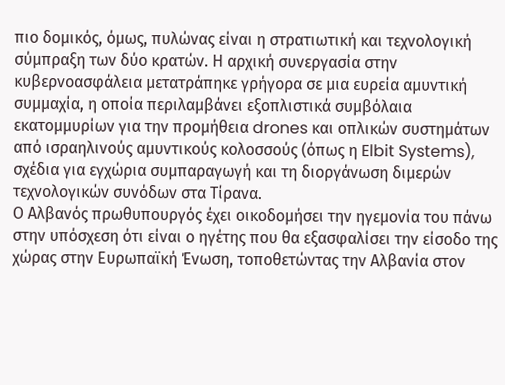πιο δομικός, όμως, πυλώνας είναι η στρατιωτική και τεχνολογική σύμπραξη των δύο κρατών. Η αρχική συνεργασία στην κυβερνοασφάλεια μετατράπηκε γρήγορα σε μια ευρεία αμυντική συμμαχία, η οποία περιλαμβάνει εξοπλιστικά συμβόλαια εκατομμυρίων για την προμήθεια drones και οπλικών συστημάτων από ισραηλινούς αμυντικούς κολοσσούς (όπως η Elbit Systems), σχέδια για εγχώρια συμπαραγωγή και τη διοργάνωση διμερών τεχνολογικών συνόδων στα Τίρανα.
Ο Αλβανός πρωθυπουργός έχει οικοδομήσει την ηγεμονία του πάνω στην υπόσχεση ότι είναι ο ηγέτης που θα εξασφαλίσει την είσοδο της χώρας στην Ευρωπαϊκή Ένωση, τοποθετώντας την Αλβανία στον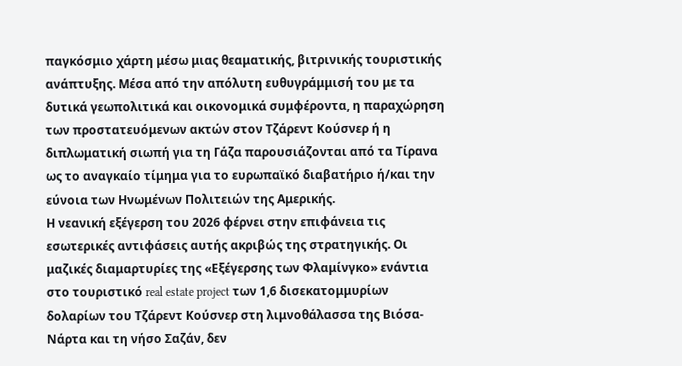παγκόσμιο χάρτη μέσω μιας θεαματικής, βιτρινικής τουριστικής ανάπτυξης. Μέσα από την απόλυτη ευθυγράμμισή του με τα δυτικά γεωπολιτικά και οικονομικά συμφέροντα, η παραχώρηση των προστατευόμενων ακτών στον Τζάρεντ Κούσνερ ή η διπλωματική σιωπή για τη Γάζα παρουσιάζονται από τα Τίρανα ως το αναγκαίο τίμημα για το ευρωπαϊκό διαβατήριο ή/και την εύνοια των Ηνωμένων Πολιτειών της Αμερικής.
Η νεανική εξέγερση του 2026 φέρνει στην επιφάνεια τις εσωτερικές αντιφάσεις αυτής ακριβώς της στρατηγικής. Οι μαζικές διαμαρτυρίες της «Εξέγερσης των Φλαμίνγκο» ενάντια στο τουριστικό real estate project των 1,6 δισεκατομμυρίων δολαρίων του Τζάρεντ Κούσνερ στη λιμνοθάλασσα της Βιόσα-Νάρτα και τη νήσο Σαζάν, δεν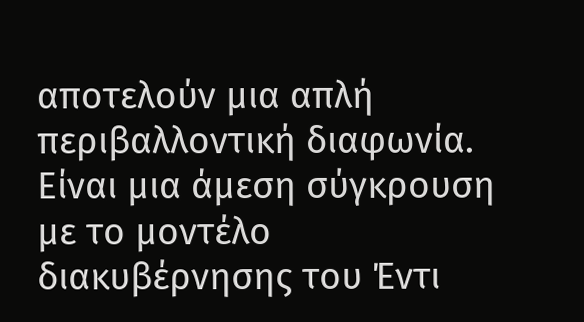αποτελούν μια απλή περιβαλλοντική διαφωνία. Είναι μια άμεση σύγκρουση με το μοντέλο διακυβέρνησης του Έντι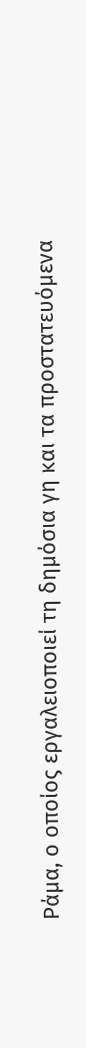Ράμα, ο οποίος εργαλειοποιεί τη δημόσια γη και τα προστατευόμενα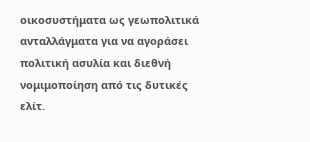οικοσυστήματα ως γεωπολιτικά ανταλλάγματα για να αγοράσει πολιτική ασυλία και διεθνή νομιμοποίηση από τις δυτικές ελίτ.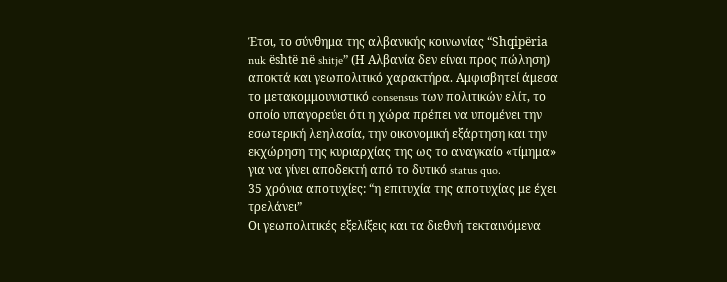Έτσι, το σύνθημα της αλβανικής κοινωνίας “Shqipëria nuk është në shitje” (Η Αλβανία δεν είναι προς πώληση) αποκτά και γεωπολιτικό χαρακτήρα. Αμφισβητεί άμεσα το μετακομμουνιστικό consensus των πολιτικών ελίτ, το οποίο υπαγορεύει ότι η χώρα πρέπει να υπομένει την εσωτερική λεηλασία, την οικονομική εξάρτηση και την εκχώρηση της κυριαρχίας της ως το αναγκαίο «τίμημα» για να γίνει αποδεκτή από το δυτικό status quo.
35 χρόνια αποτυχίες: “η επιτυχία της αποτυχίας με έχει τρελάνει”
Οι γεωπολιτικές εξελίξεις και τα διεθνή τεκταινόμενα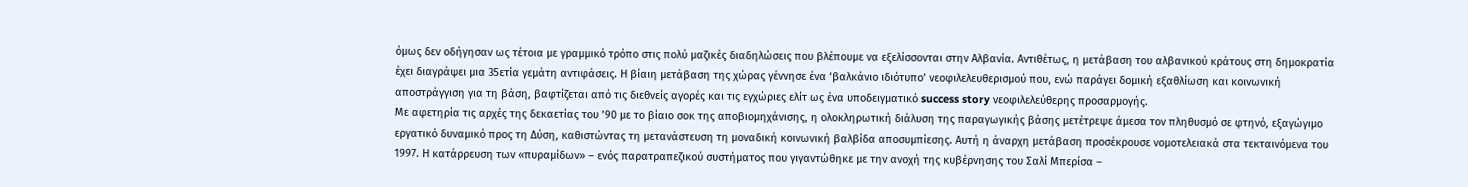όμως δεν οδήγησαν ως τέτοια με γραμμικό τρόπο στις πολύ μαζικές διαδηλώσεις που βλέπουμε να εξελίσσονται στην Αλβανία. Αντιθέτως, η μετάβαση του αλβανικού κράτους στη δημοκρατία έχει διαγράψει μια 35ετία γεμάτη αντιφάσεις. Η βίαιη μετάβαση της χώρας γέννησε ένα ‘βαλκάνιο ιδιότυπο’ νεοφιλελευθερισμού που, ενώ παράγει δομική εξαθλίωση και κοινωνική αποστράγγιση για τη βάση, βαφτίζεται από τις διεθνείς αγορές και τις εγχώριες ελίτ ως ένα υποδειγματικό success story νεοφιλελεύθερης προσαρμογής.
Με αφετηρία τις αρχές της δεκαετίας του ’90 με το βίαιο σοκ της αποβιομηχάνισης, η ολοκληρωτική διάλυση της παραγωγικής βάσης μετέτρεψε άμεσα τον πληθυσμό σε φτηνό, εξαγώγιμο εργατικό δυναμικό προς τη Δύση, καθιστώντας τη μετανάστευση τη μοναδική κοινωνική βαλβίδα αποσυμπίεσης. Αυτή η άναρχη μετάβαση προσέκρουσε νομοτελειακά στα τεκταινόμενα του 1997. Η κατάρρευση των «πυραμίδων» – ενός παρατραπεζικού συστήματος που γιγαντώθηκε με την ανοχή της κυβέρνησης του Σαλί Μπερίσα –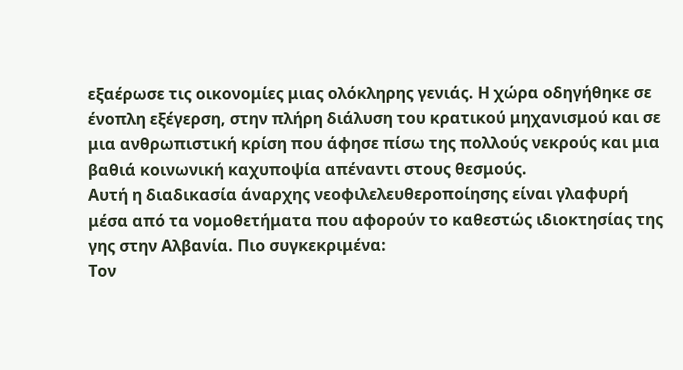εξαέρωσε τις οικονομίες μιας ολόκληρης γενιάς. Η χώρα οδηγήθηκε σε ένοπλη εξέγερση, στην πλήρη διάλυση του κρατικού μηχανισμού και σε μια ανθρωπιστική κρίση που άφησε πίσω της πολλούς νεκρούς και μια βαθιά κοινωνική καχυποψία απέναντι στους θεσμούς.
Αυτή η διαδικασία άναρχης νεοφιλελευθεροποίησης είναι γλαφυρή μέσα από τα νομοθετήματα που αφορούν το καθεστώς ιδιοκτησίας της γης στην Αλβανία. Πιο συγκεκριμένα:
Τον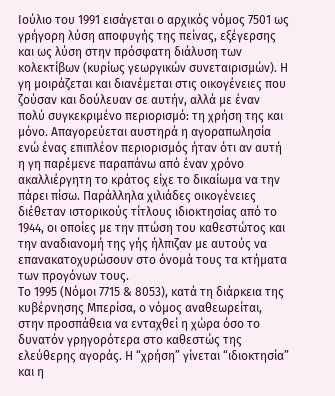Ιούλιο του 1991 εισάγεται ο αρχικός νόμος 7501 ως γρήγορη λύση αποφυγής της πείνας, εξέγερσης και ως λύση στην πρόσφατη διάλυση των κολεκτίβων (κυρίως γεωργικών συνεταιρισμών). Η γη μοιράζεται και διανέμεται στις οικογένειες που ζούσαν και δούλευαν σε αυτήν, αλλά με έναν πολύ συγκεκριμένο περιορισμό: τη χρήση της και μόνο. Απαγορεύεται αυστηρά η αγοραπωλησία ενώ ένας επιπλέον περιορισμός ήταν ότι αν αυτή η γη παρέμενε παραπάνω από έναν χρόνο ακαλλιέργητη το κράτος είχε το δικαίωμα να την πάρει πίσω. Παράλληλα χιλιάδες οικογένειες διέθεταν ιστορικούς τίτλους ιδιοκτησίας από το 1944, οι οποίες με την πτώση του καθεστώτος και την αναδιανομή της γής ήλπιζαν με αυτούς να επανακατοχυρώσουν στο όνομά τους τα κτήματα των προγόνων τους.
Το 1995 (Νόμοι 7715 & 8053), κατά τη διάρκεια της κυβέρνησης Μπερίσα, ο νόμος αναθεωρείται, στην προσπάθεια να ενταχθεί η χώρα όσο το δυνατόν γρηγορότερα στο καθεστώς της ελεύθερης αγοράς. Η “χρήση” γίνεται “ιδιοκτησία” και η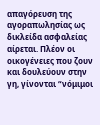απαγόρευση της αγοραπωλησίας ως δικλείδα ασφαλείας αίρεται. Πλέον οι οικογένειες που ζουν και δουλεύουν στην γη, γίνονται “νόμιμοι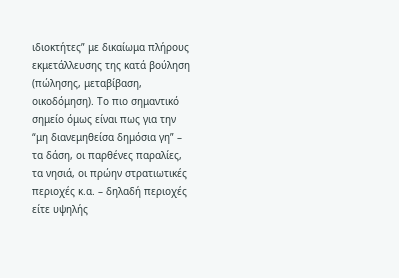ιδιοκτήτες” με δικαίωμα πλήρους εκμετάλλευσης της κατά βούληση (πώλησης, μεταβίβαση, οικοδόμηση). Το πιο σημαντικό σημείο όμως είναι πως για την “μη διανεμηθείσα δημόσια γη” – τα δάση, οι παρθένες παραλίες, τα νησιά, οι πρώην στρατιωτικές περιοχές κ.α. – δηλαδή περιοχές είτε υψηλής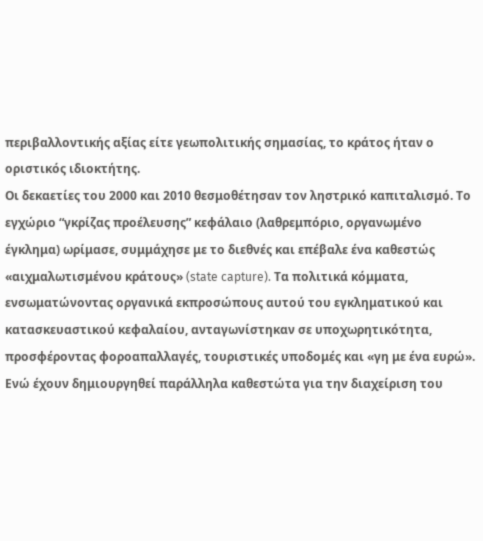περιβαλλοντικής αξίας είτε γεωπολιτικής σημασίας, το κράτος ήταν ο οριστικός ιδιοκτήτης.
Οι δεκαετίες του 2000 και 2010 θεσμοθέτησαν τον ληστρικό καπιταλισμό. Το εγχώριο “γκρίζας προέλευσης” κεφάλαιο (λαθρεμπόριο, οργανωμένο έγκλημα) ωρίμασε, συμμάχησε με το διεθνές και επέβαλε ένα καθεστώς «αιχμαλωτισμένου κράτους» (state capture). Τα πολιτικά κόμματα, ενσωματώνοντας οργανικά εκπροσώπους αυτού του εγκληματικού και κατασκευαστικού κεφαλαίου, ανταγωνίστηκαν σε υποχωρητικότητα, προσφέροντας φοροαπαλλαγές, τουριστικές υποδομές και «γη με ένα ευρώ».
Ενώ έχουν δημιουργηθεί παράλληλα καθεστώτα για την διαχείριση του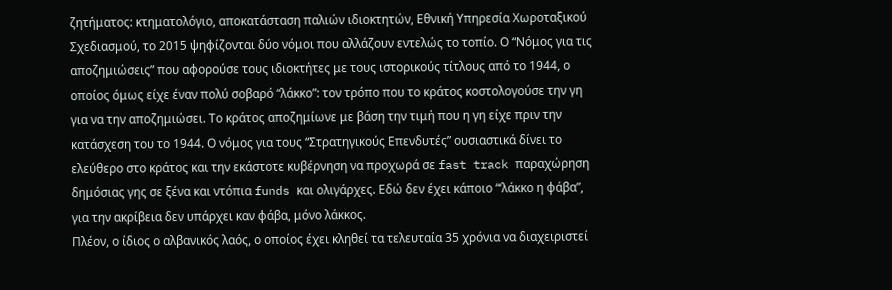ζητήματος: κτηματολόγιο, αποκατάσταση παλιών ιδιοκτητών, Εθνική Υπηρεσία Χωροταξικού Σχεδιασμού, το 2015 ψηφίζονται δύο νόμοι που αλλάζουν εντελώς το τοπίο. Ο “Νόμος για τις αποζημιώσεις” που αφορούσε τους ιδιοκτήτες με τους ιστορικούς τίτλους από το 1944, ο οποίος όμως είχε έναν πολύ σοβαρό “λάκκο”: τον τρόπο που το κράτος κοστολογούσε την γη για να την αποζημιώσει. Το κράτος αποζημίωνε με βάση την τιμή που η γη είχε πριν την κατάσχεση του το 1944. Ο νόμος για τους “Στρατηγικούς Επενδυτές” ουσιαστικά δίνει το ελεύθερο στο κράτος και την εκάστοτε κυβέρνηση να προχωρά σε fast track παραχώρηση δημόσιας γης σε ξένα και ντόπια funds και ολιγάρχες. Εδώ δεν έχει κάποιο “‘λάκκο η φάβα”, για την ακρίβεια δεν υπάρχει καν φάβα, μόνο λάκκος.
Πλέον, ο ίδιος ο αλβανικός λαός, ο οποίος έχει κληθεί τα τελευταία 35 χρόνια να διαχειριστεί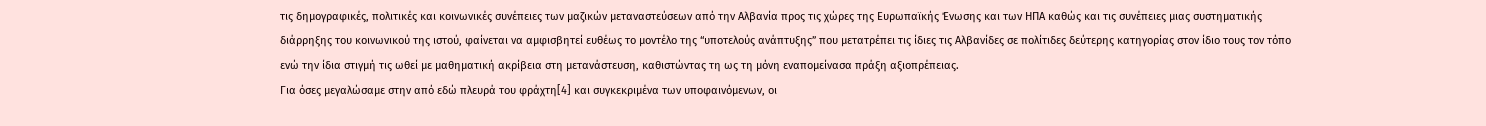τις δημογραφικές, πολιτικές και κοινωνικές συνέπειες των μαζικών μεταναστεύσεων από την Αλβανία προς τις χώρες της Ευρωπαϊκής Ένωσης και των ΗΠΑ καθώς και τις συνέπειες μιας συστηματικής διάρρηξης του κοινωνικού της ιστού, φαίνεται να αμφισβητεί ευθέως το μοντέλο της “υποτελούς ανάπτυξης” που μετατρέπει τις ίδιες τις Αλβανίδες σε πολίτιδες δεύτερης κατηγορίας στον ίδιο τους τον τόπο ενώ την ίδια στιγμή τις ωθεί με μαθηματική ακρίβεια στη μετανάστευση, καθιστώντας τη ως τη μόνη εναπομείνασα πράξη αξιοπρέπειας.
Για όσες μεγαλώσαμε στην από εδώ πλευρά του φράχτη[4] και συγκεκριμένα των υποφαινόμενων, οι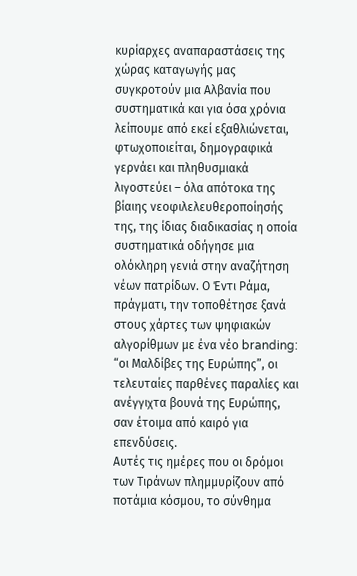κυρίαρχες αναπαραστάσεις της χώρας καταγωγής μας συγκροτούν μια Αλβανία που συστηματικά και για όσα χρόνια λείπουμε από εκεί εξαθλιώνεται, φτωχοποιείται, δημογραφικά γερνάει και πληθυσμιακά λιγοστεύει – όλα απότοκα της βίαιης νεοφιλελευθεροποίησής της, της ίδιας διαδικασίας η οποία συστηματικά οδήγησε μια ολόκληρη γενιά στην αναζήτηση νέων πατρίδων. Ο Έντι Ράμα, πράγματι, την τοποθέτησε ξανά στους χάρτες των ψηφιακών αλγορίθμων με ένα νέο branding: “οι Μαλδίβες της Ευρώπης”, οι τελευταίες παρθένες παραλίες και ανέγγιχτα βουνά της Ευρώπης, σαν έτοιμα από καιρό για επενδύσεις.
Αυτές τις ημέρες που οι δρόμοι των Τιράνων πλημμυρίζουν από ποτάμια κόσμου, το σύνθημα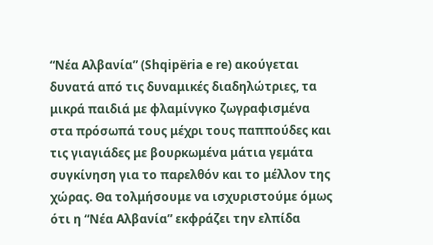“Νέα Αλβανία” (Shqipëria e re) ακούγεται δυνατά από τις δυναμικές διαδηλώτριες, τα μικρά παιδιά με φλαμίνγκο ζωγραφισμένα στα πρόσωπά τους μέχρι τους παππούδες και τις γιαγιάδες με βουρκωμένα μάτια γεμάτα συγκίνηση για το παρελθόν και το μέλλον της χώρας. Θα τολμήσουμε να ισχυριστούμε όμως ότι η “Νέα Αλβανία” εκφράζει την ελπίδα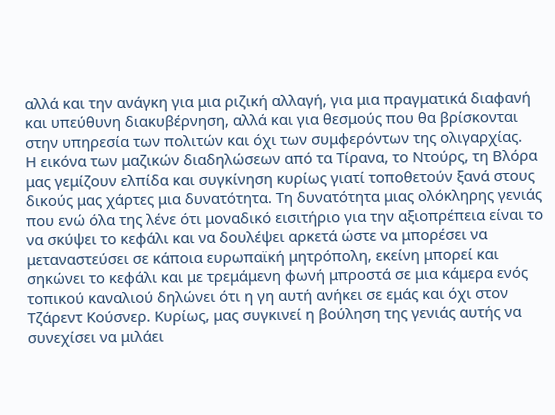αλλά και την ανάγκη για μια ριζική αλλαγή, για μια πραγματικά διαφανή και υπεύθυνη διακυβέρνηση, αλλά και για θεσμούς που θα βρίσκονται στην υπηρεσία των πολιτών και όχι των συμφερόντων της ολιγαρχίας.
Η εικόνα των μαζικών διαδηλώσεων από τα Τίρανα, το Ντούρς, τη Βλόρα μας γεμίζουν ελπίδα και συγκίνηση κυρίως γιατί τοποθετούν ξανά στους δικούς μας χάρτες μια δυνατότητα. Τη δυνατότητα μιας ολόκληρης γενιάς που ενώ όλα της λένε ότι μοναδικό εισιτήριο για την αξιοπρέπεια είναι το να σκύψει το κεφάλι και να δουλέψει αρκετά ώστε να μπορέσει να μεταναστεύσει σε κάποια ευρωπαϊκή μητρόπολη, εκείνη μπορεί και σηκώνει το κεφάλι και με τρεμάμενη φωνή μπροστά σε μια κάμερα ενός τοπικού καναλιού δηλώνει ότι η γη αυτή ανήκει σε εμάς και όχι στον Τζάρεντ Κούσνερ. Κυρίως, μας συγκινεί η βούληση της γενιάς αυτής να συνεχίσει να μιλάει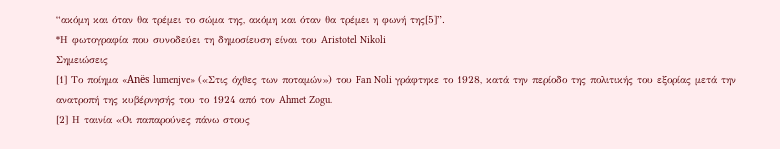“ακόμη και όταν θα τρέμει το σώμα της, ακόμη και όταν θα τρέμει η φωνή της[5]”.
*Η φωτογραφία που συνοδεύει τη δημοσίευση είναι του Aristotel Nikoli
Σημειώσεις
[1] Το ποίημα «Anës lumenjve» («Στις όχθες των ποταμών») του Fan Noli γράφτηκε το 1928, κατά την περίοδο της πολιτικής του εξορίας μετά την ανατροπή της κυβέρνησής του το 1924 από τον Ahmet Zogu.
[2] Η ταινία «Οι παπαρούνες πάνω στους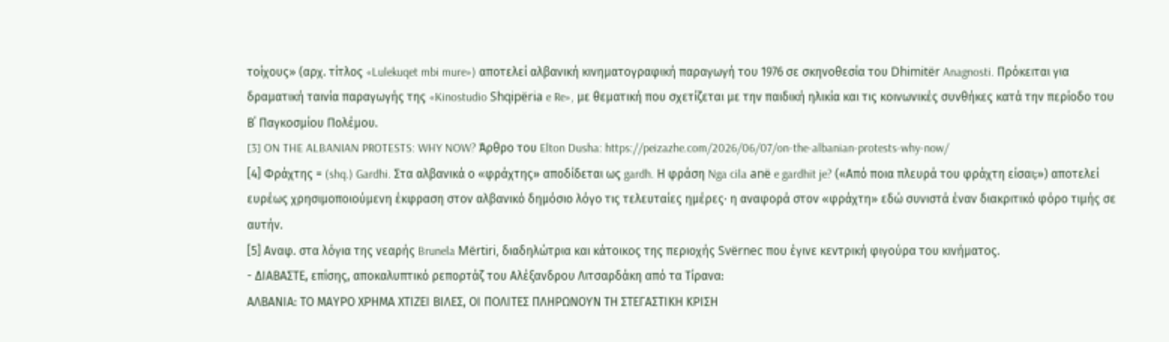τοίχους» (αρχ. τίτλος «Lulekuqet mbi mure») αποτελεί αλβανική κινηματογραφική παραγωγή του 1976 σε σκηνοθεσία του Dhimitër Anagnosti. Πρόκειται για δραματική ταινία παραγωγής της «Kinostudio Shqipëria e Re», με θεματική που σχετίζεται με την παιδική ηλικία και τις κοινωνικές συνθήκες κατά την περίοδο του Β΄ Παγκοσμίου Πολέμου.
[3] ON THE ALBANIAN PROTESTS: WHY NOW? Άρθρο του Elton Dusha: https://peizazhe.com/2026/06/07/on-the-albanian-protests-why-now/
[4] Φράχτης = (shq.) Gardhi. Στα αλβανικά ο «φράχτης» αποδίδεται ως gardh. Η φράση Nga cila anë e gardhit je? («Από ποια πλευρά του φράχτη είσαι;») αποτελεί ευρέως χρησιμοποιούμενη έκφραση στον αλβανικό δημόσιο λόγο τις τελευταίες ημέρες· η αναφορά στον «φράχτη» εδώ συνιστά έναν διακριτικό φόρο τιμής σε αυτήν.
[5] Αναφ. στα λόγια της νεαρής Brunela Mërtiri, διαδηλώτρια και κάτοικος της περιοχής Svërnec που έγινε κεντρική φιγούρα του κινήματος.
- ΔΙΑΒΑΣΤΕ, επίσης, αποκαλυπτικό ρεπορτάζ του Αλέξανδρου Λιτσαρδάκη από τα Τίρανα:
ΑΛΒΑΝΙΑ: ΤΟ ΜΑΥΡΟ ΧΡΗΜΑ ΧΤΙΖΕΙ ΒΙΛΕΣ, ΟΙ ΠΟΛΙΤΕΣ ΠΛΗΡΩΝΟΥΝ ΤΗ ΣΤΕΓΑΣΤΙΚΗ ΚΡΙΣΗ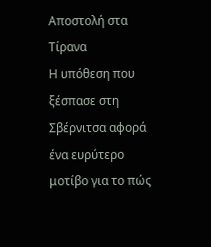Αποστολή στα Τίρανα
Η υπόθεση που ξέσπασε στη Σβέρνιτσα αφορά ένα ευρύτερο μοτίβο για το πώς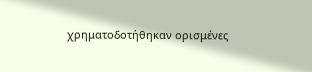χρηματοδοτήθηκαν ορισμένες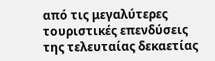από τις μεγαλύτερες τουριστικές επενδύσεις της τελευταίας δεκαετίας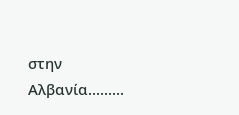στην Αλβανία.........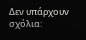Δεν υπάρχουν σχόλια: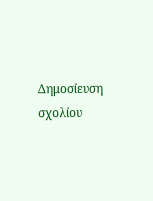Δημοσίευση σχολίου